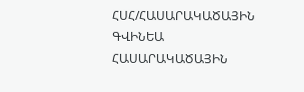ՀՍՀ/ՀԱՍԱՐԱԿԱԾԱՅԻՆ ԳՎԻՆԵԱ
ՀԱՍԱՐԱԿԱԾԱՅԻՆ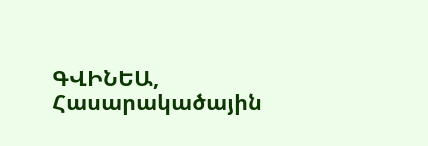ԳՎԻՆԵԱ, Հասարակածային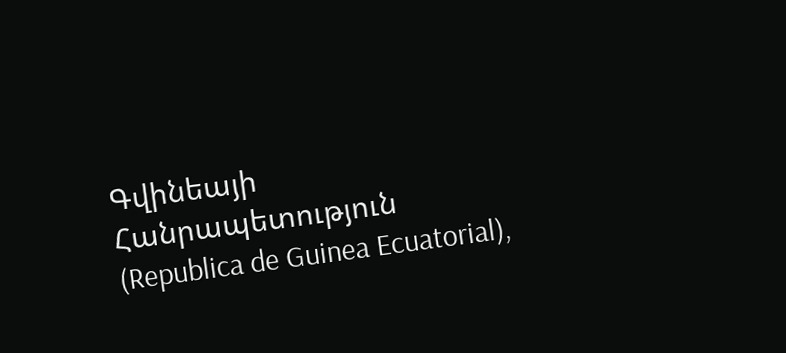Գվինեայի Հանրապետություն (Republica de Guinea Ecuatorial),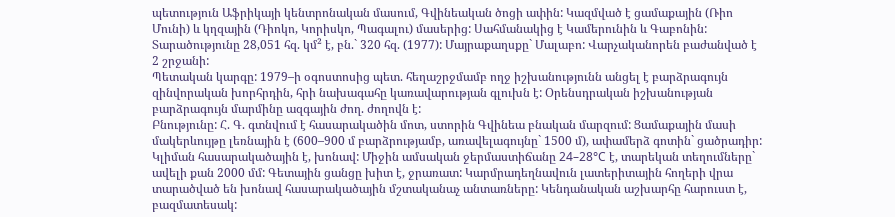պետություն Աֆրիկայի կենտրոնական մասում, Գվինեական ծոցի ափին: Կազմված է ցամաքային (Ռիո Մունի) և կղզային (Դիոկո, Կորիսկո, Պագալու) մասերից: Սահմանակից է Կամերունին և Գաբոնին: Տարածությունը 28,051 հզ. կմ² է, բն.` 320 հզ. (1977): Մայրաքաղսքը` Մալաբո: Վարչականորեն բաժանված է 2 շրջանի:
Պետական կարգը: 1979–ի օգոստոսից պետ. հեղաշրջմամբ ողջ իշխանությունն անցել է բարձրագույն զինվորական խորհրդին, հրի նախագահը կառավարության գլուխն է: Օրենսդրական իշխանության բարձրագույն մարմինը ազգային ժող. ժողովն է:
Բնությունը: Հ. Գ. գտնվում է հասարակածին մոտ, ստորին Գվինեա բնական մարզում: Ցամաքային մասի մակերևույթը լեռնային է (600–900 մ բարձրությամբ, առավելագույնը` 1500 մ), ափամերձ գոտին` ցածրադիր: Կլիման հասարակածային է, խոնավ: Միջին ամսական ջերմաստիճանը 24–28°C է, տարեկան տեղումները` ավելի քան 2000 մմ: Գետային ցանցը խիտ է, ջրառատ: Կարմրադեղնավուն լատերիտային հողերի վրա տարածված են խոնավ հասարակածային մշտականաչ անտառները: Կենդանական աշխարհը հարուստ է, բազմատեսակ: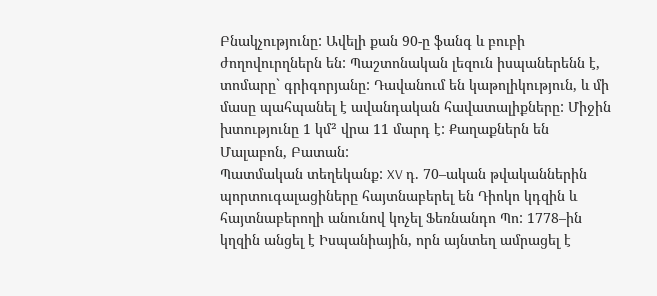Բնակչությունը: Ավելի քան 90-ը ֆանգ և բուբի ժողովուրղներն են: Պաշտոնական լեզուն իսպաներենն է, տոմարը` գրիգորյանը: Դավանում են կաթոլիկություն, և մի մասը պահպանել է ավանդական հավատալիքները: Միջին խտությունը 1 կմ² վրա 11 մարդ է: Քաղաքներն են Մալաբոն, Բատան:
Պատմական տեղեկանք: XV դ. 70–ական թվականներին պորտուգալացիները հայտնաբերել են Դիոկո կդզին և հայտնաբերողի անունով կոչել Ֆեռնանդո Պո: 1778–ին կղզին անցել է Իսպանիային, որն այնտեղ ամրացել է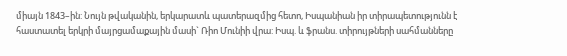միայն 1843–ին: Նույն թվականին, երկարատև պատերազմից հետո, Իսպանիան իր տիրապետությունն է հաստատել երկրի մայրցամաքային մասի` Ռիո Մունիի վրա: Իսպ. և ֆրանս. տիրույթների սահմանները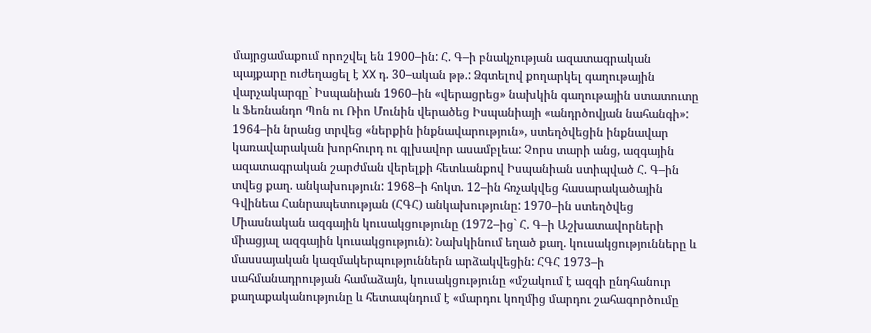մայրցամաքում որոշվել են 1900–ին: Հ. Գ–ի բնակչության ազատագրական պայքարը ուժեղացել է XX դ. 30–ական թթ.: Ձգտելով քողարկել գաղութային վարչակարգը` Իսպանիան 1960–ին «վերացրեց» նախկին գաղութային ստատուտը և Ֆեռնանդո Պոն ու Ռիո Մունին վերածեց Իսպանիայի «անդրծովյան նահանգի»: 1964–ին նրանց տրվեց «ներքին ինքնավարություն», ստեղծվեցին ինքնավար կառավարական խորհուրդ ու գլխավոր ասամբլեա: Չորս տարի անց, ազգային ազատագրական շարժման վերելքի հետևանքով Իսպանիան ստիպված Հ. Գ–ին տվեց քաղ. անկախություն: 1968–ի հոկտ. 12–ին հռչակվեց հասարակածային Գվինեա Հանրապետության (ՀԳՀ) անկախությունը: 1970–ին ստեղծվեց Միասնական ազգային կուսակցությունը (1972–ից` Հ. Գ–ի Աշխատավորների միացյալ ազգային կուսակցություն): Նախկինում եղած քաղ. կուսակցությունները և մասսայական կազմակերպություններն արձակվեցին: ՀԳՀ 1973–ի սահմանադրության համաձայն, կուսակցությունը «մշակում է ազգի ընդհանուր քաղաքականությունը և հետապնդում է «մարդու կողմից մարդու շահագործումը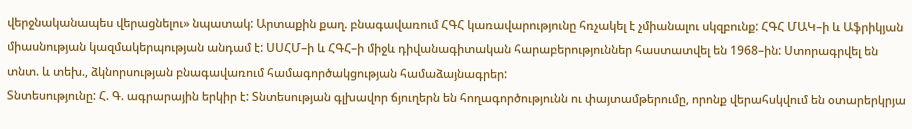վերջնականապես վերացնելու» նպատակ: Արտաքին քաղ. բնագավառում ՀԳՀ կառավարությունը հռչակել է չմիանալու սկզբունք: ՀԳՀ ՄԱԿ–ի և Աֆրիկյան միասնության կազմակերպության անդամ է: ՍՍՀՄ–ի և ՀԳՀ–ի միջև դիվանագիտական հարաբերություններ հաստատվել են 1968–ին: Ստորագրվել են տնտ. և տեխ., ձկնորսության բնագավառում համագործակցության համաձայնագրեր:
Տնտեսությունը: Հ. Գ. ագրարային երկիր է: Տնտեսության գլխավոր ճյուղերն են հողագործությունն ու փայտամթերումը, որոնք վերահսկվում են օտարերկրյա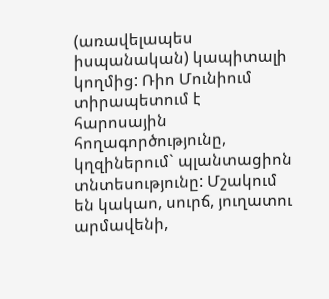(առավելապես իսպանական) կապիտալի կողմից: Ռիո Մունիում տիրապետում է հարոսային հողագործությունը, կղզիներում` պլանտացիոն տնտեսությունը: Մշակում են կակաո, սուրճ, յուղատու արմավենի,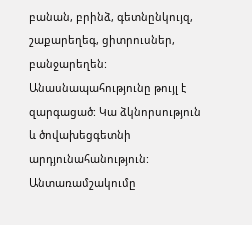բանան, բրինձ, գետնընկույզ, շաքարեղեգ, ցիտրուսներ, բանջարեղեն: Անասնապահությունը թույլ է զարգացած: Կա ձկնորսություն և ծովախեցգետնի արդյունահանություն: Անտառամշակումը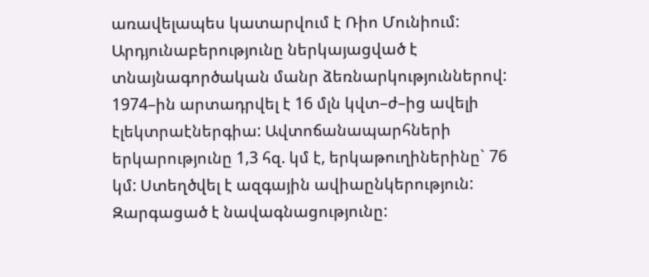առավելապես կատարվում է Ռիո Մունիում: Արդյունաբերությունը ներկայացված է տնայնագործական մանր ձեռնարկություններով: 1974–ին արտադրվել է 16 մլն կվտ–ժ–ից ավելի էլեկտրաէներգիա: Ավտոճանապարհների երկարությունը 1,3 հզ. կմ է, երկաթուղիներինը` 76 կմ: Ստեղծվել է ազգային ավիաընկերություն: Զարգացած է նավագնացությունը: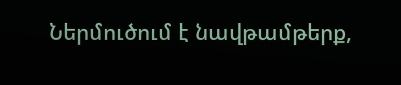Ներմուծում է նավթամթերք,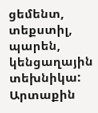ցեմենտ, տեքստիլ, պարեն, կենցաղային տեխնիկա: Արտաքին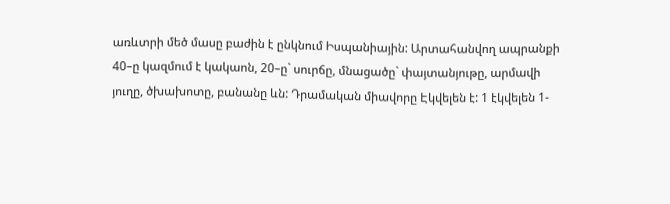առևտրի մեծ մասը բաժին է ընկնում Իսպանիային: Արտահանվող ապրանքի 40–ը կազմում է կակաոն, 20–ը` սուրճը, մնացածը` փայտանյութը, արմավի յուղը, ծխախոտը, բանանը ևն: Դրամական միավորը Էկվելեն է: 1 էկվելեն 1-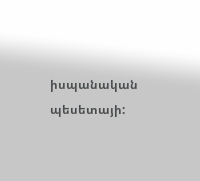իսպանական պեսետայի: